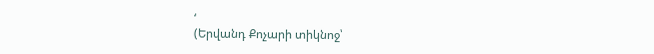‘
(Երվանդ Քոչարի տիկնոջ՝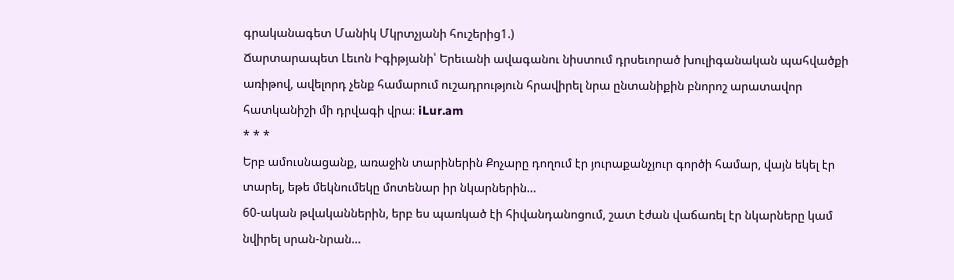գրականագետ Մանիկ Մկրտչյանի հուշերից1.)
Ճարտարապետ Լեւոն Իգիթյանի՝ Երեւանի ավագանու նիստում դրսեւորած խուլիգանական պահվածքի առիթով, ավելորդ չենք համարում ուշադրություն հրավիրել նրա ընտանիքին բնորոշ արատավոր հատկանիշի մի դրվագի վրա։ iLur.am
* * *
Երբ ամուսնացանք, առաջին տարիներին Քոչարը դողում էր յուրաքանչյուր գործի համար, վայն եկել էր տարել, եթե մեկնումեկը մոտենար իր նկարներին…
60-ական թվականներին, երբ ես պառկած էի հիվանդանոցում, շատ էժան վաճառել էր նկարները կամ նվիրել սրան-նրան…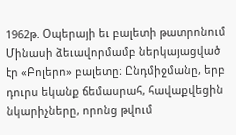1962թ. Օպերայի եւ բալետի թատրոնում Մինասի ձեւավորմամբ ներկայացված էր «Բոլերո» բալետը։ Ընդմիջմանը, երբ դուրս եկանք ճեմասրահ, հավաքվեցին նկարիչները, որոնց թվում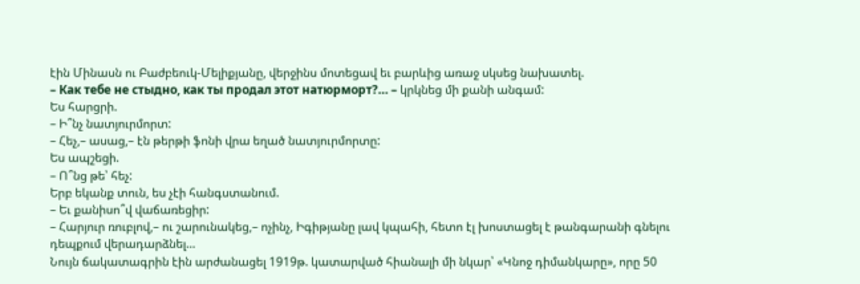էին Մինասն ու Բաժբեուկ-Մելիքյանը, վերջինս մոտեցավ եւ բարևից առաջ սկսեց նախատել.
– Как тебе не стыдно, как ты продал этот натюрморт?… – կրկնեց մի քանի անգամ:
Ես հարցրի.
– Ի՞նչ նատյուրմորտ:
– Հեչ,– ասաց,– էն թերթի ֆոնի վրա եղած նատյուրմորտը:
Ես ապշեցի.
– Ո՞նց թե՝ հեչ:
Երբ եկանք տուն, ես չէի հանգստանում.
– Եւ քանիսո՞վ վաճառեցիր:
– Հարյուր ռուբլով,– ու շարունակեց,– ոչինչ, Իգիթյանը լավ կպահի, հետո էլ խոստացել է թանգարանի գնելու դեպքում վերադարձնել…
Նույն ճակատագրին էին արժանացել 1919թ. կատարված հիանալի մի նկար՝ «Կնոջ դիմանկարը», որը 50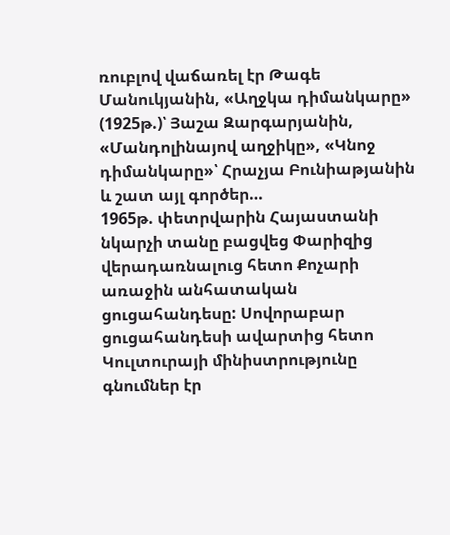ռուբլով վաճառել էր Թագե Մանուկյանին, «Աղջկա դիմանկարը» (1925թ.)՝ Յաշա Զարգարյանին, «Մանդոլինայով աղջիկը», «Կնոջ դիմանկարը»՝ Հրաչյա Բունիաթյանին և շատ այլ գործեր…
1965թ. փետրվարին Հայաստանի նկարչի տանը բացվեց Փարիզից վերադառնալուց հետո Քոչարի առաջին անհատական ցուցահանդեսը: Սովորաբար ցուցահանդեսի ավարտից հետո Կուլտուրայի մինիստրությունը գնումներ էր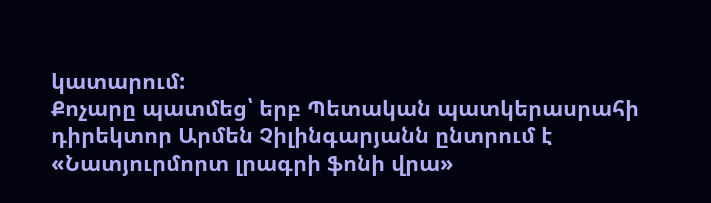կատարում:
Քոչարը պատմեց՝ երբ Պետական պատկերասրահի դիրեկտոր Արմեն Չիլինգարյանն ընտրում է «Նատյուրմորտ լրագրի ֆոնի վրա»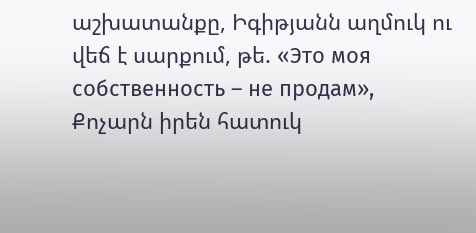աշխատանքը, Իգիթյանն աղմուկ ու վեճ է սարքում, թե. «Это моя собственность – не продам», Քոչարն իրեն հատուկ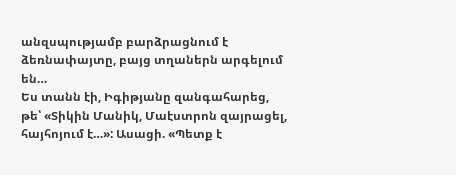անզսպությամբ բարձրացնում է ձեռնափայտը, բայց տղաներն արգելում են…
Ես տանն էի, Իգիթյանը զանգահարեց, թե՝ «Տիկին Մանիկ, Մաէստրոն զայրացել, հայհոյում է…»: Ասացի. «Պետք է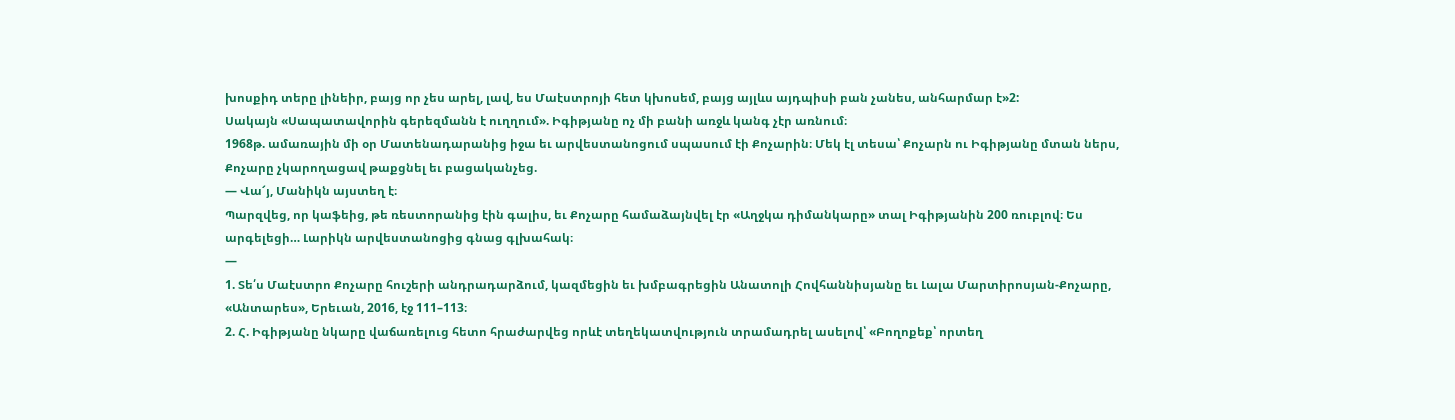խոսքիդ տերը լինեիր, բայց որ չես արել, լավ, ես Մաէստրոյի հետ կխոսեմ, բայց այլևս այդպիսի բան չանես, անհարմար է»2:
Սակայն «Սապատավորին գերեզմանն է ուղղում». Իգիթյանը ոչ մի բանի առջև կանգ չէր առնում։
1968թ. ամառային մի օր Մատենադարանից իջա եւ արվեստանոցում սպասում էի Քոչարին։ Մեկ էլ տեսա՝ Քոչարն ու Իգիթյանը մտան ներս, Քոչարը չկարողացավ թաքցնել եւ բացականչեց.
— Վա՜յ, Մանիկն այստեղ է։
Պարզվեց, որ կաֆեից, թե ռեստորանից էին գալիս, եւ Քոչարը համաձայնվել էր «Աղջկա դիմանկարը» տալ Իգիթյանին 200 ռուբլով։ Ես արգելեցի… Լարիկն արվեստանոցից գնաց գլխահակ։
—
1. Տե՛ս Մաէստրո Քոչարը հուշերի անդրադարձում, կազմեցին եւ խմբագրեցին Անատոլի Հովհաննիսյանը եւ Լալա Մարտիրոսյան-Քոչարը, «Անտարես», Երեւան, 2016, էջ 111–113։
2. Հ. Իգիթյանը նկարը վաճառելուց հետո հրաժարվեց որևէ տեղեկատվություն տրամադրել ասելով՝ «Բողոքեք՝ որտեղ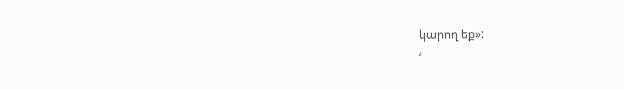կարող եք»:
‘